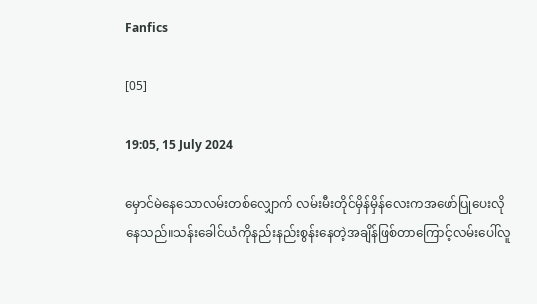Fanfics

[05]

19:05, 15 July 2024

မှောင်မဲနေသောလမ်းတစ်လျှောက် လမ်းမီးတိုင်မှိန်မှိန်လေးကအဖော်ပြုပေးလိုနေသည်။သန်းခေါင်ယံကိုနည်းနည်းစွန်းနေတဲ့အချိန်ဖြစ်တာကြောင့်လမ်းပေါ်လူ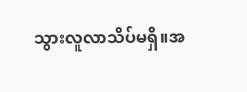သွားလူလာသိပ်မရှိ။အ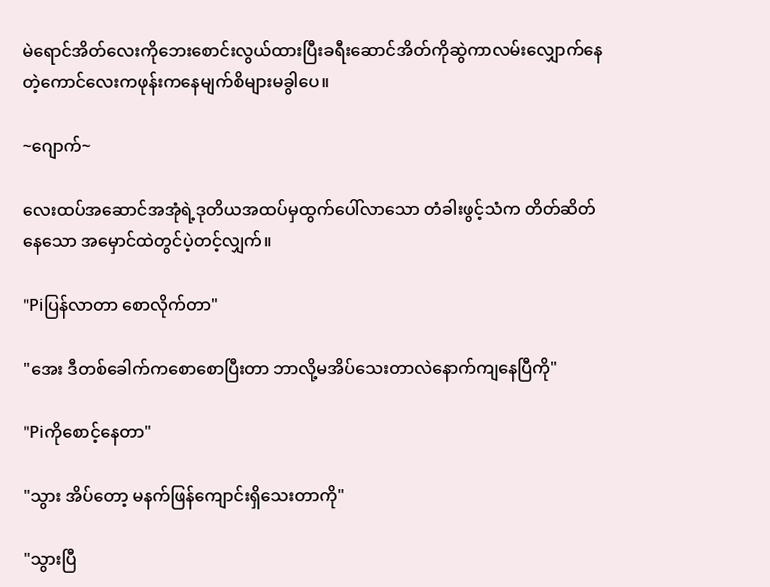မဲရောင်အိတ်လေးကိုဘေးစောင်းလွယ်ထားပြီးခရီးဆောင်အိတ်ကိုဆွဲကာလမ်းလျှောက်နေတဲ့ကောင်လေးကဖုန်းကနေမျက်စိများမခွါပေ။

~ဂျောက်~

လေးထပ်အဆောင်အအုံရဲ့ဒုတိယအထပ်မှထွက်ပေါ်လာသော တံခါးဖွင့်သံက တိတ်ဆိတ်နေသော အမှောင်ထဲတွင်ပဲ့တင့်လျှက်။

"Piပြန်လာတာ စောလိုက်တာ"

"အေး ဒီတစ်ခေါက်ကစောစောပြီးတာ ဘာလို့မအိပ်သေးတာလဲနောက်ကျနေပြီကို"

"Piကိုစောင့်နေတာ"

"သွား အိပ်တော့ မနက်ဖြန်ကျောင်းရှိသေးတာကို"

"သွားပြီ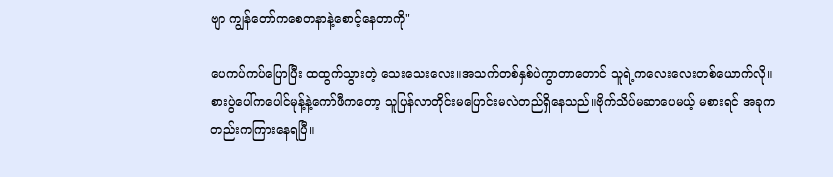ဗျာ ကျွန်တော်ကစေတနာနဲ့စောင့်နေတာကို"

ပေကပ်ကပ်ပြောပြီး ထထွက်သွားတဲ့ သေးသေးလေး။အသက်တစ်နှစ်ပဲကွာတာတောင် သူရဲ့ကလေးလေးတစ်ယောက်လို။စားပွဲပေါ်ကပေါင်မုန့်နဲ့ကော်ဖီကတော့ သူပြန်လာတိုင်းမပြောင်းမလဲတည်ရှိနေသည်။ဗိုက်သိပ်မဆာပေမယ့် မစားရင် အခုကတည်းကကြားနေရပြီ။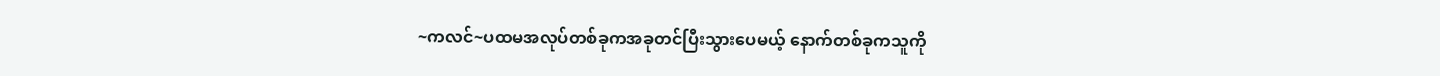~ကလင်~ပထမအလုပ်တစ်ခုကအခုတင်ပြီးသွားပေမယ့် နောက်တစ်ခုကသူကို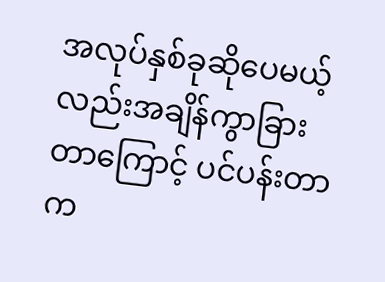အလုပ်နှစ်ခုဆိုပေမယ့်လည်းအချိန်ကွာခြားတာကြောင့် ပင်ပန်းတာက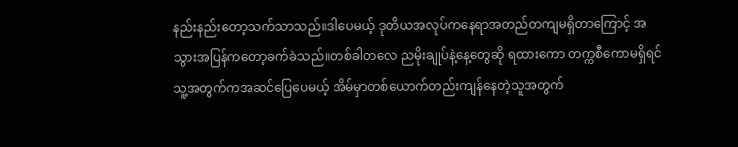နည်းနည်းတော့သက်သာသည်။ဒါပေမယ့် ဒုတိယအလုပ်ကနေရာအတည်တကျမရှိတာကြောင့် အသွားအပြန်ကတော့ခက်ခဲသည်။တစ်ခါတလေ ညမိုးချုပ်နဲ့နေ့တွေဆို ရထားကော တက္ကစီကောမရှိရင် သူ့အတွက်ကအဆင်ပြေပေမယ့် အိမ်မှာတစ်ယောက်တည်းကျန်နေတဲ့သူအတွက်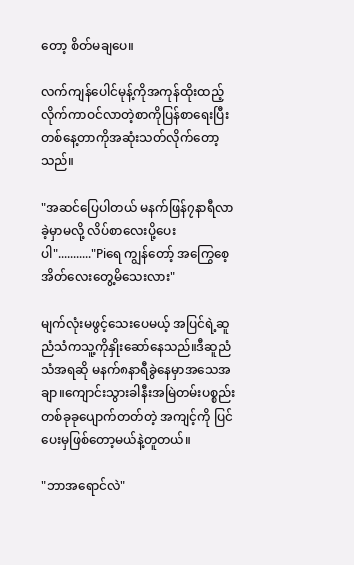တော့ စိတ်မချပေ။

လက်ကျန်ပေါင်မုန့်ကိုအကုန်ထိုးထည့်လိုက်ကာဝင်လာတဲ့စာကိုပြန်စာရေးပြီး တစ်နေ့တာကိုအဆုံးသတ်လိုက်တော့သည်။

"အဆင်ပြေပါတယ် မနက်ဖြန်၇နာရီလာခဲ့မှာမလို့ လိပ်စာလေးပို့ပေးပါ"..........."Piရေ ကျွန်တော့် အကြွေစေ့အိတ်လေးတွေ့မိသေးလား"

မျက်လုံးမဖွင့်သေးပေမယ့် အပြင်ရဲ့ဆူညံသံကသူ့ကိုနှိုးဆော်နေသည်။ဒီဆူညံသံအရဆို မနက်၈နာရီခွဲနေမှာအသေအချာ။ကျောင်းသွားခါနီးအမြဲတမ်းပစ္စည်းတစ်ခုခုပျောက်တတ်တဲ့ အကျင့်ကို ပြင်ပေးမှဖြစ်တော့မယ်နဲ့တူတယ်။

"ဘာအရောင်လဲ"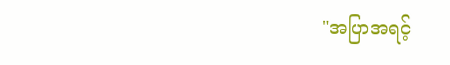"အပြာအရင့်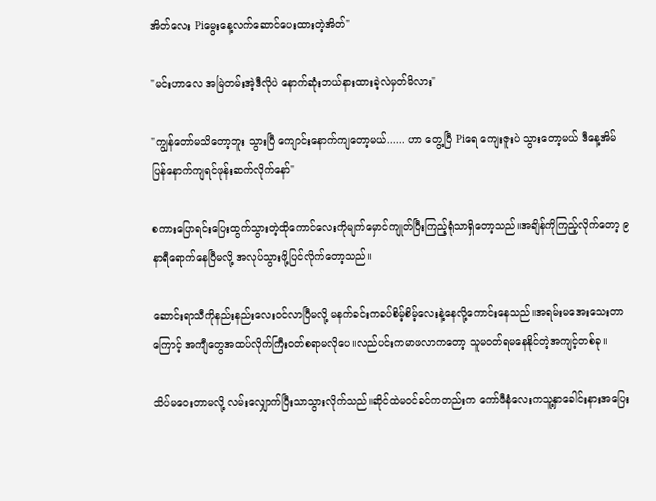အိတ်လေး Piမွေးနေ့လက်ဆောင်ပေးထားတဲ့အိတ်"

"မင်းဟာလေ အမြဲတမ်းအဲ့ဒီလိုပဲ နောက်ဆုံးဘယ်နားထားခဲ့လဲမှတ်မိလား"

"ကျွန်တော်မသိတော့ဘူး သွားပြီ ကျောင်းနောက်ကျတော့မယ်...... ဟာ တွေ့ပြီ Piရေ ကျေးဇူးပဲ သွားတော့မယ် ဒီနေ့အိမ်ပြန်နောက်ကျရင်ဖုန်းဆက်လိုက်နော်"

စကားပြောရင်းပြေးထွက်သွားတဲ့ထိုကောင်လေးကိုမျက်မှောင်ကျုတ်ပြီးကြည့်ရုံသာရှိတော့သည်။အချိန်ကိုကြည့်လိုက်တော့ ၉နာရီရောက်နေပြီမလို့ အလုပ်သွားဖို့ပြင်လိုက်တော့သည်။

ဆောင်းရာသီကိုနည်းနည်းလေးဝင်လာပြီမလို့ မနက်ခင်းကခပ်စိမ့်စိမ့်လေးနဲ့နေလို့ကောင်းနေသည်။အရမ်းမအေးသေးတာကြောင့် အကျီတွေအထပ်လိုက်ကြီးဝတ်စရာမလိုပေ။လည်ပင်းကမာဖလာကတော့ သူမဝတ်ရမနေနိုင်တဲ့အကျင့်တစ်ခု။

သိပ်မဝေးတာမလို့ လမ်းလျှောက်ပြီးသာသွားလိုက်သည်။ဆိုင်ထဲမဝင်ခင်ကတည်းက ကော်ဖီနံလေးကသူ့နှာခေါင်းနားအပြေး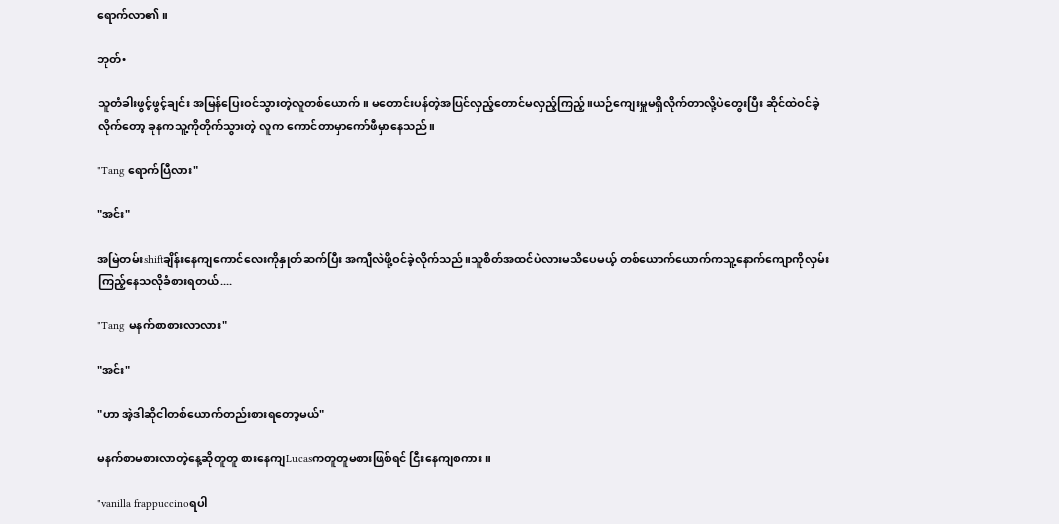ရောက်လာ၏။

ဘုတ်•

သူတံခါးဖွင့်ဖွင့်ချင်း အမြန်ပြေးဝင်သွားတဲ့လူတစ်ယောက်။ မတောင်းပန်တဲ့အပြင်လှည့်တောင်မလှည့်ကြည့်။ယဉ်ကျေးမှူမရှိလိုက်တာလို့ပဲတွေးပြီး ဆိုင်ထဲဝင်ခဲ့လိုက်တော့ ခုနကသူ့ကိုတိုက်သွားတဲ့ လူက ကောင်တာမှာကော်ဖီမှာနေသည်။

"Tang ရောက်ပြီလား"

"အင်း"

အမြဲတမ်းshiftချိန်းနေကျကောင်လေးကိုနှုတ်ဆက်ပြီး အကျီလဲဖို့ဝင်ခဲ့လိုက်သည်။သူစိတ်အထင်ပဲလားမသိပေမယ့် တစ်ယောက်ယောက်ကသူ့နောက်ကျောကိုလှမ်းကြည့်နေသလိုခံစားရတယ်....

"Tang မနက်စာစားလာလား"

"အင်း"

"ဟာ အဲ့ဒါဆိုငါတစ်ယောက်တည်းစားရတော့မယ်"

မနက်စာမစားလာတဲ့နေ့ဆိုတူတူ စားနေကျLucasကတူတူမစားဖြစ်ရင် ငြီးနေကျစကား။

"vanilla frappuccinoရပါ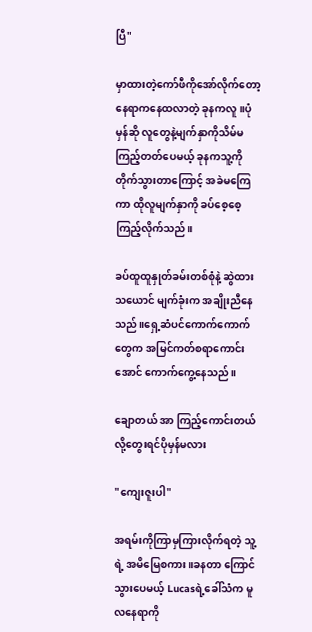ပြီ"

မှာထားတဲ့ကော်ဖီကိုအော်လိုက်တော့ နေရာကနေထလာတဲ့ ခုနကလူ။ပုံမှန်ဆို လူတွေနဲ့မျက်နှာကိုသိမ်မကြည့်တတ်ပေမယ့် ခုနကသူ့ကိုတိုက်သွားတာကြောင့် အခဲမကြေကာ ထိုလူမျက်နှာကို ခပ်စေ့စေ့ကြည့်လိုက်သည်။

ခပ်ထူထူနှုတ်ခမ်းတစ်စုံနဲ့ ဆွဲထားသယောင် မျက်ခုံးက အချိုးညီနေသည်။ရှေ့ဆံပင်ကောက်ကောက်တွေက အမြင်ကတ်စရာကောင်းအောင် ကောက်ကွေ့နေသည်။

ချောတယ် အာ ကြည့်ကောင်းတယ်လို့တွေးရင်ပိုမှန်မလား

"ကျေးဇူးပါ"

အရမ်းကိုကြာမှကြားလိုက်ရတဲ့ သူ့ရဲ့ အမိမြေစကား။ခနတာ ကြောင်သွားပေမယ့် Lucasရဲ့ခေါ်သံက မူလနေရာကို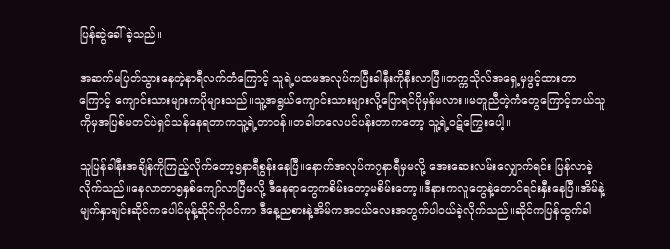ပြန်ဆွဲခေါ်ခဲ့သည်။

အဆက်မပြတ်သွားနေတဲ့နာရီလက်တံကြောင့် သူရဲ့ပထမအလုပ်ကပြီးခါနီးကိုနီးလာပြီ။တက္ကသိုလ်အရှေ့မှဖွင့်ထားတာကြောင့် ကျောင်းသားများကပိုများသည်။သူ့အရွယ်ကျောင်းသားများလို့ပြောရင်ပိုမှန်မလား။မတူညီတဲ့ကံတွေကြောင့်ဘယ်သူကိုမှအပြစ်မတင်ပဲရှင်သန်နေရတာကသူ့ရဲ့တာဝန်။တခါတလေပင်ပန်းတာကတော့ သူ့ရဲ့ဝဋ်ကြွေးပေါ့။

သူပြန်ခါနီးအချိန်ကိုကြည့်လိုက်တော့၅နာရီစွန်းနေပြီ။နောက်အလုပ်က၇နာရီမှမလို့ အေးဆေးလမ်းလျှောက်ရင်း ပြန်လာခဲ့လိုက်သည်။နေလာတာ၅နှစ်ကျော်လာပြီမလို့ ဒီနေရာတွေကစိမ်းတော့မစိမ်းတော့။ဒီနားကလူတွေနဲ့တောင်ရင်းနှီးနေပြီ။အိမ်နဲ့မျက်နှာချင်းဆိုင်ကပေါင်မုန့်ဆိုင်ကိုဝင်ကာ ဒီနေ့ညစားနဲ့အိမ်ကအငယ်လေးအတွက်ပါဝယ်ခဲ့လိုက်သည်။ဆိုင်ကပြန်ထွက်ခါ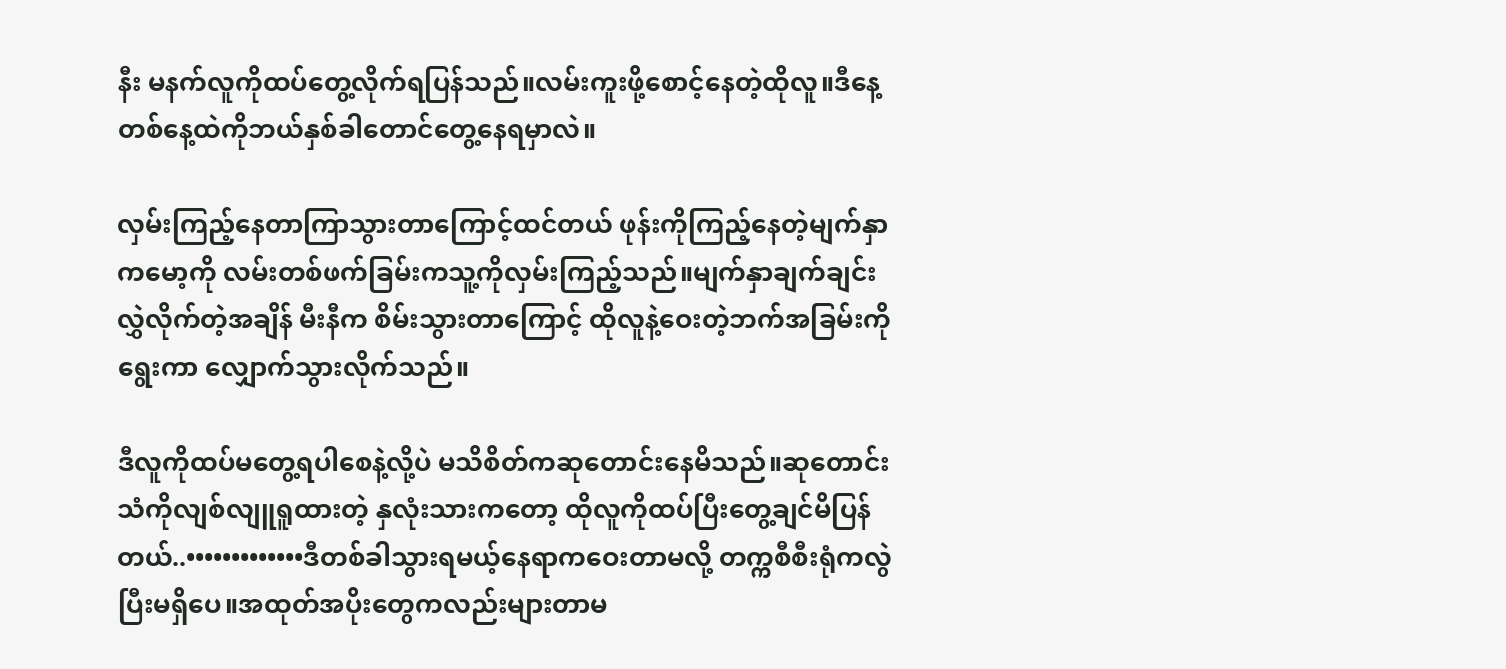နီး မနက်လူကိုထပ်တွေ့လိုက်ရပြန်သည်။လမ်းကူးဖို့စောင့်နေတဲ့ထိုလူ။ဒီနေ့တစ်နေ့ထဲကိုဘယ်နှစ်ခါတောင်တွေ့နေရမှာလဲ။

လှမ်းကြည့်နေတာကြာသွားတာကြောင့်ထင်တယ် ဖုန်းကိုကြည့်နေတဲ့မျက်နှာကမော့ကို လမ်းတစ်ဖက်ခြမ်းကသူ့ကိုလှမ်းကြည့်သည်။မျက်နှာချက်ချင်းလွှဲလိုက်တဲ့အချိန် မီးနီက စိမ်းသွားတာကြောင့် ထိုလူနဲ့ဝေးတဲ့ဘက်အခြမ်းကိုရွေးကာ လျှောက်သွားလိုက်သည်။

ဒီလူကိုထပ်မတွေ့ရပါစေနဲ့လို့ပဲ မသိစိတ်ကဆုတောင်းနေမိသည်။ဆုတောင်းသံကိုလျစ်လျူရူထားတဲ့ နှလုံးသားကတော့ ထိုလူကိုထပ်ပြီးတွေ့ချင်မိပြန်တယ်..•••••••••••••ဒီတစ်ခါသွားရမယ့်နေရာကဝေးတာမလို့ တက္ကစီစီးရုံကလွဲပြီးမရှိပေ။အထုတ်အပိုးတွေကလည်းများတာမ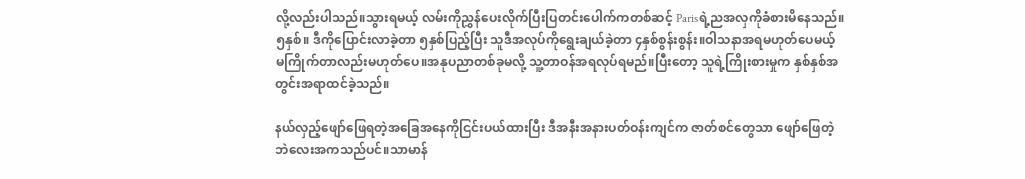လို့လည်းပါသည်။သွားရမယ့် လမ်းကိုညွှန်ပေးလိုက်ပြီးပြတင်းပေါက်ကတစ်ဆင့် Parisရဲ့ညအလှကိုခံစားမိနေသည်။၅နှစ်။ ဒီကိုပြောင်းလာခဲ့တာ ၅နှစ်ပြည့်ပြီး သူဒီအလုပ်ကိုရွေးချယ်ခဲ့တာ ၄နှစ်စွန်းစွန်း။ဝါသနာအရမဟုတ်ပေမယ့် မကြိုက်တာလည်းမဟုတ်ပေ။အနုပညာတစ်ခုမလို့ သူ့တာဝန်အရလုပ်ရမည်။ပြီးတော့ သူရဲ့ကြိုးစားမှုက နှစ်နှစ်အတွင်းအရာထင်ခဲ့သည်။

နယ်လှည့်ဖျော်ဖြေရတဲ့အခြေအနေကိုငြင်းပယ်ထားပြီး ဒီအနီးအနားပတ်ဝန်းကျင်က ဇာတ်စင်တွေသာ ဖျော်ဖြေတဲ့ ဘဲလေးအကသည်ပင်။သာမာန်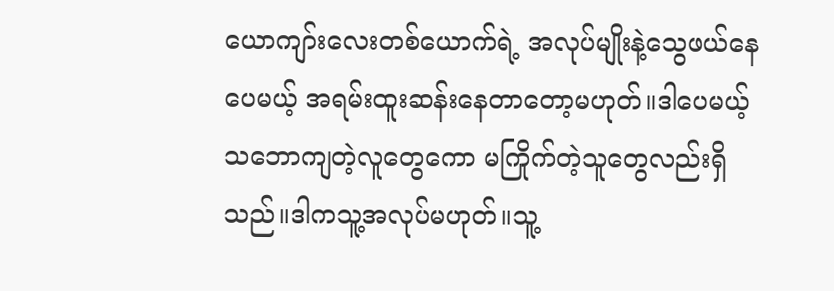ယောကျာ်းလေးတစ်ယောက်ရဲ့ အလုပ်မျိုးနဲ့သွေဖယ်နေပေမယ့် အရမ်းထူးဆန်းနေတာတော့မဟုတ်။ဒါပေမယ့် သဘောကျတဲ့လူတွေကော မကြိုက်တဲ့သူတွေလည်းရှိသည်။ဒါကသူ့အလုပ်မဟုတ်။သူ့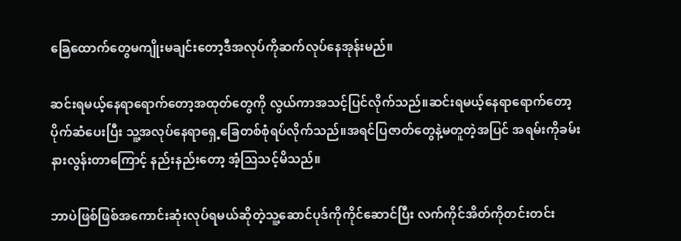ခြေထောက်တွေမကျိုးမချင်းတော့ဒီအလုပ်ကိုဆက်လုပ်နေအုန်းမည်။

ဆင်းရမယ့်နေရာရောက်တော့အထုတ်တွေကို လွယ်ကာအသင့်ပြင်လိုက်သည်။ဆင်းရမယ့်နေရာရောက်တော့ပိုက်ဆံပေးပြီး သူ့အလုပ်နေရာရှေ့ခြေတစ်စုံရပ်လိုက်သည်။အရင်ပြဇာတ်တွေနဲ့မတူတဲ့အပြင် အရမ်းကိုခမ်းနားလွန်းတာကြောင့် နည်းနည်းတော့ အံ့ဩသင့်မိသည်။

ဘာပဲဖြစ်ဖြစ်အကောင်းဆုံးလုပ်ရမယ်ဆိုတဲ့သူ့ဆောင်ပုဒ်ကိုကိုင်ဆောင်ပြီး လက်ကိုင်အိတ်ကိုတင်းတင်း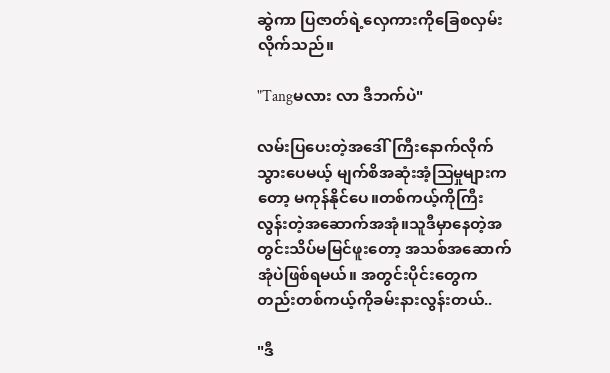ဆွဲကာ ပြဇာတ်ရဲ့လှေကားကိုခြေစလှမ်းလိုက်သည်။

"Tangမလား လာ ဒီဘက်ပဲ"

လမ်းပြပေးတဲ့အဒေါ်ကြီးနောက်လိုက်သွားပေမယ့် မျက်စိအဆုံးအံ့ဩမှုများကတော့ မကုန်နိုင်ပေ။တစ်ကယ့်ကိုကြီးလွန်းတဲ့အဆောက်အအုံ။သူဒီမှာနေတဲ့အတွင်းသိပ်မမြင်ဖူးတော့ အသစ်အဆောက်အုံပဲဖြစ်ရမယ်။ အတွင်းပိုင်းတွေကတည်းတစ်ကယ့်ကိုခမ်းနားလွန်းတယ်..

"ဒီ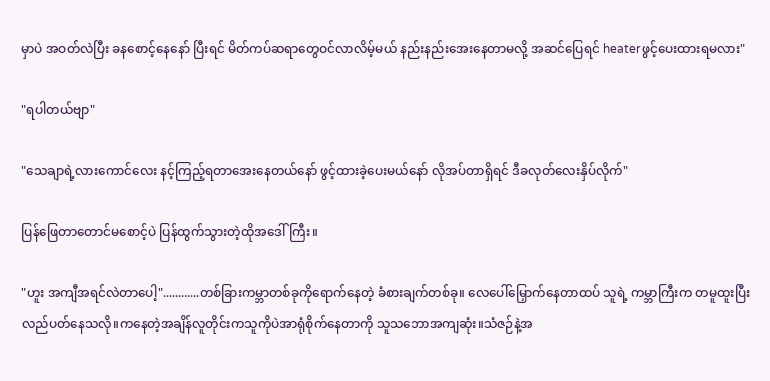မှာပဲ အဝတ်လဲပြီး ခနစောင့်နေနော် ပြီးရင် မိတ်ကပ်ဆရာတွေဝင်လာလိမ့်မယ် နည်းနည်းအေးနေတာမလို့ အဆင်ပြေရင် heaterဖွင့်ပေးထားရမလား"

"ရပါတယ်ဗျာ"

"သေချာရဲ့လားကောင်လေး နင့်ကြည့်ရတာအေးနေတယ်နော် ဖွင့်ထားခဲ့ပေးမယ်နော် လိုအပ်တာရှိရင် ဒီခလုတ်လေးနှိပ်လိုက်"

ပြန်ဖြေတာတောင်မစောင့်ပဲ ပြန်ထွက်သွားတဲ့ထိုအဒေါ်ကြီး။

"ဟူး အကျီအရင်လဲတာပေါ့"............တစ်ခြားကမ္ဘာတစ်ခုကိုရောက်နေတဲ့ ခံစားချက်တစ်ခု။ လေပေါ်မြှောက်နေတာထပ် သူရဲ့ ကမ္ဘာကြီးက တမူထူးပြီးလည်ပတ်နေသလို။ကနေတဲ့အချိန်လူတိုင်းကသူကိုပဲအာရုံစိုက်နေတာကို သူသဘောအကျဆုံး။သံဇဉ်နဲ့အ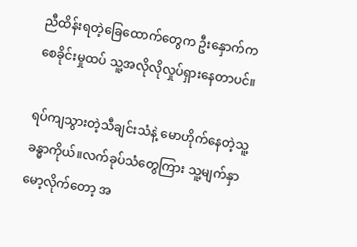ညီထိန်းရတဲ့ခြေထောက်တွေက ဦးနှောက်ကစေခိုင်းမှုထပ် သူ့အလိုလိုလှုပ်ရှားနေတာပင်။

ရပ်ကျသွားတဲ့သီချင်းသံနဲ့ မောဟိုက်နေတဲ့သူ့ခန္ဓာကိုယ်။လက်ခုပ်သံတွေကြား သူ့မျက်နှာမော့လိုက်တော့ အ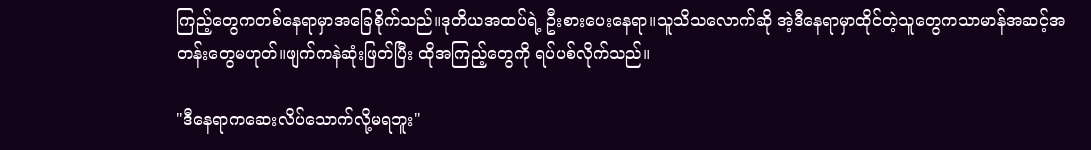ကြည့်တွေကတစ်နေရာမှာအခြေစိုက်သည်။ဒုတိယအထပ်ရဲ့ ဦးစားပေးနေရာ။သူသိသလောက်ဆို အဲ့ဒီနေရာမှာထိုင်တဲ့သူတွေကသာမာန်အဆင့်အတန်းတွေမဟုတ်။ဖျက်ကနဲဆုံးဖြတ်ပြီး ထိုအကြည့်တွေကို ရပ်ပစ်လိုက်သည်။

"ဒီနေရာကဆေးလိပ်သောက်လို့မရဘူး"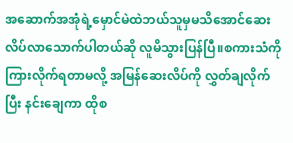အဆောက်အအုံရဲ့မှောင်မဲထဲဘယ်သူမှမသိအောင်ဆေးလိပ်လာသောက်ပါတယ်ဆို လူမိသွားပြန်ပြီ။စကားသံကိုကြားလိုက်ရတာမလို့ အမြန်ဆေးလိပ်ကို လွှတ်ချလိုက်ပြီး နင်းချေကာ ထိုစ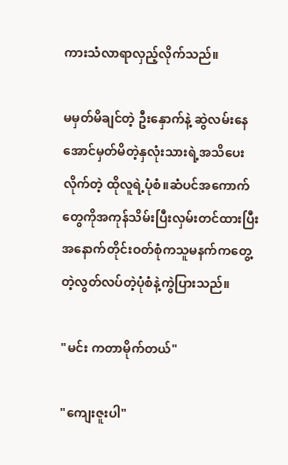ကားသံလာရာလှည့်လိုက်သည်။

မမှတ်မိချင်တဲ့ ဦးနှောက်နဲ့ ဆွဲလမ်းနေအောင်မှတ်မိတဲ့နှလုံးသားရဲ့အသိပေးလိုက်တဲ့ ထိုလူရဲ့ပုံစံ။ဆံပင်အကောက်တွေကိုအကုန်သိမ်းပြီးလှမ်းတင်ထားပြီး အနောက်တိုင်းဝတ်စုံကသူမနက်ကတွေ့တဲ့လွတ်လပ်တဲ့ပုံစံနဲ့ကွဲပြားသည်။

"မင်း ကတာမိုက်တယ်"

"ကျေးဇူးပါ"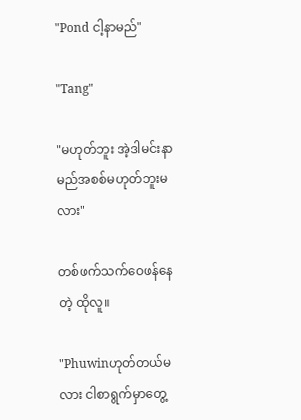"Pond ငါ့နာမည်"

"Tang"

"မဟုတ်ဘူး အဲ့ဒါမင်းနာမည်အစစ်မဟုတ်ဘူးမလား"

တစ်ဖက်သက်ဝေဖန်နေတဲ့ ထိုလူ။

"Phuwinဟုတ်တယ်မလား ငါစာရွက်မှာတွေ့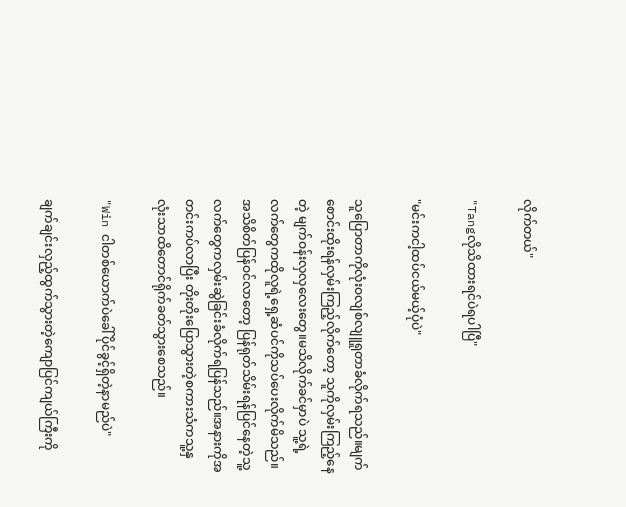လိုက်တယ်"

"Tangလိုသိထားရင်ပဲရပါပြီ"

"မင်းကငါ့ထပ်ငယ်မယ့်ပုံပဲ"

သူပြောတာကိုလုံးဝလျစ်လျူရူတာခံလိုက်ရသည်။မျက်စောင်းထိုးရန်လှမ်းကြည့်လိုက်တော့ သူကိုလှမ်းကြည့်နေတဲ့ မျက်ဝန်းလှလှလေးတွေ။မသိလိုက်ခင်မှာပဲ သူ့ရဲ့လက်တွေကထိုလူရဲ့ရှေ့ဆံပင်ကိုသပ်ပေးလိုက်မိသည်။အသိစိတ်ပြန်ဝင်လာတော့ ပြန်ရုတ်သိမ်းရန်ပြင်နေတဲ့သူ့လက်တွေကလှမ်းဆွဲခြင်းခံလိုက်ရပြန်သည်။အနားကိုအတင်းကပ်လာပြီး တိုးတိုးပြောသွားတဲ့စကားသံကသူ့နှလုံးသာထိတောင်ရိုက်ခတ်သွားစေသည်။

"Win ငါတစ်ယောက်ပဲခေါ်ပိုင်ခွင့်ရှိတဲ့နာမည်ပဲ"

ချက်ချင်းလှည့်ထွက်သွားတဲ့ကျောပြင်ကျယ်ကြီးကို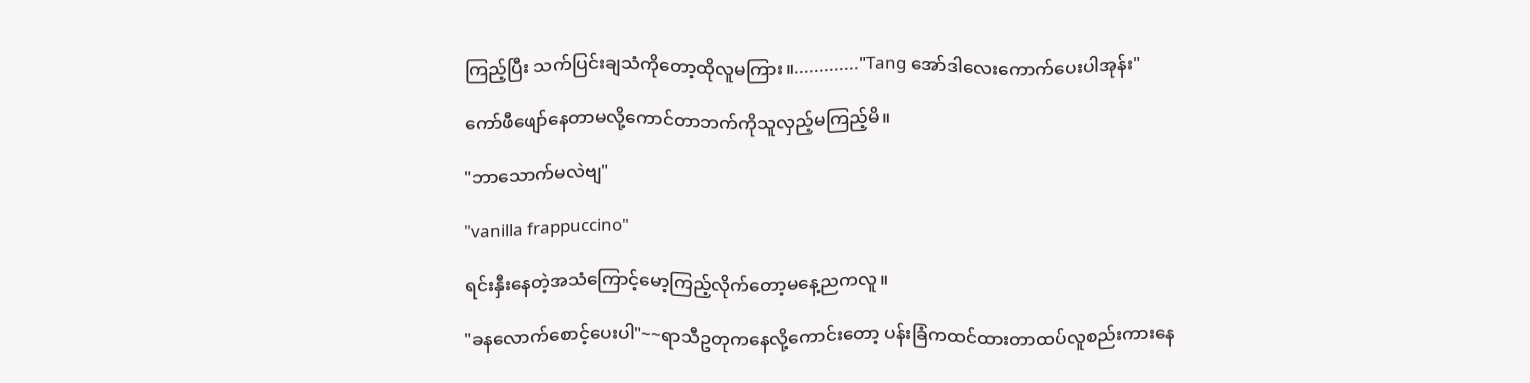ကြည့်ပြီး သက်ပြင်းချသံကိုတော့ထိုလူမကြား။............."Tang အော်ဒါလေးကောက်ပေးပါအုန်း"

ကော်ဖီဖျော်နေတာမလို့ကောင်တာဘက်ကိုသူလှည့်မကြည့်မိ။

"ဘာသောက်မလဲဗျ"

"vanilla frappuccino"

ရင်းနှီးနေတဲ့အသံကြောင့်မော့ကြည့်လိုက်တော့မနေ့ညကလူ။

"ခနလောက်စောင့်ပေးပါ"~~ရာသီဥတုကနေလို့ကောင်းတော့ ပန်းခြံကထင်ထားတာထပ်လူစည်းကားနေ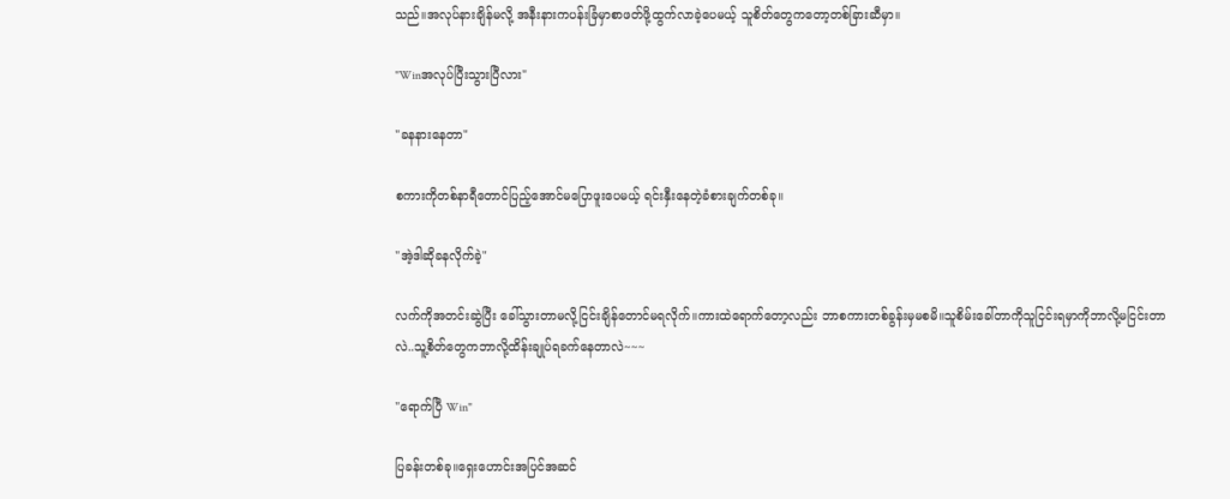သည်။အလုပ်နားချိန်မလို့ အနီးနားကပန်းခြံမှာစာဖတ်ဖို့ထွက်လာခဲ့ပေမယ့် သူစိတ်တွေကတော့တစ်ခြားဆီမှာ။

"Winအလုပ်ပြီးသွားပြီလား"

"ခနနားနေတာ"

စကားကိုတစ်နာရီတောင်ပြည့်အောင်မပြောဖူးပေမယ့် ရင်းနှီးနေတဲ့ခံစားချက်တစ်ခု။

"အဲ့ဒါဆိုခနလိုက်ခဲ့"

လက်ကိုအတင်းဆွဲပြီး ခေါ်သွားတာမလို့ငြင်းချိန်တောင်မရလိုက်။ကားထဲရောက်တော့လည်း ဘာစကားတစ်ခွန်းမှမစမိ။သူစိမ်းခေါ်တာကိုသူငြင်းရမှာကိုဘာလို့မငြင်းတာလဲ..သူ့စိတ်တွေကဘာလို့ထိန်းချုပ်ရခက်နေတာလဲ~~~

"ရောက်ပြီ Win"

ပြခန်းတစ်ခု။ရှေးဟောင်းအပြင်အဆင်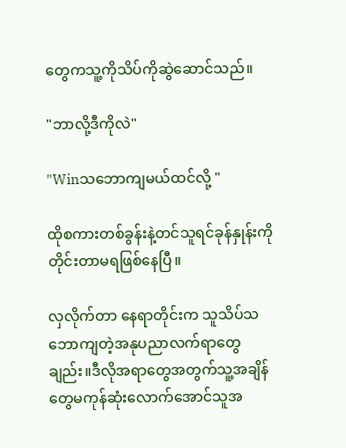တွေကသူ့ကိုသိပ်ကိုဆွဲဆောင်သည်။

"ဘာလို့ဒီကိုလဲ"

"Winသဘောကျမယ်ထင်လို့ "

ထိုစကားတစ်ခွန်းနဲ့တင်သူရင်ခုန်နှုန်းကိုတိုင်းတာမရဖြစ်နေပြီ။

လှလိုက်တာ နေရာတိုင်းက သူသိပ်သဘောကျတဲ့အနုပညာလက်ရာတွေချည်း။ဒီလိုအရာတွေအတွက်သူ့အချိန်တွေမကုန်ဆုံးလောက်အောင်သူအ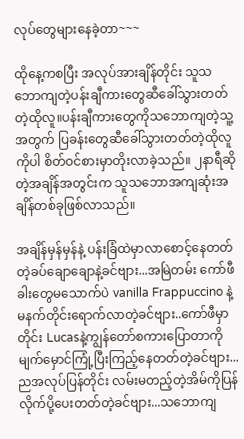လုပ်တွေများနေခဲ့တာ~~~

ထိုနေ့ကစပြီး အလုပ်အားချိန်တိုင်း သူသဘောကျတဲ့ပန်းချီကားတွေဆီခေါ်သွားတတ်တဲ့ထိုလူ။ပန်းချီကားတွေကိုသဘောကျတဲ့သူ့အတွက် ပြခန်းတွေဆီခေါ်သွားတတ်တဲ့ထိုလူကိုပါ စိတ်ဝင်စားမှာတိုးလာခဲ့သည်။ ၂နာရီဆိုတဲ့အချိန်အတွင်းက သူသဘောအကျဆုံးအချိန်တစ်ခုဖြစ်လာသည်။

အချိန်မှန်မှန်နဲ့ ပန်းခြံထဲမှာလာစောင့်နေတတ်တဲ့ခပ်ချောချောနဲ့ခင်ဗျား...အမြဲတမ်း ကော်ဖီခါးတွေမသောက်ပဲ vanilla Frappuccino နဲ့မနက်တိုင်းရောက်လာတဲ့ခင်ဗျား..ကော်ဖီမှာတိုင်း Lucasနဲ့ကျွန်တော်စကားပြောတာကို မျက်မှောင်ကြုံ့ပြီးကြည့်နေတတ်တဲ့ခင်ဗျား...ညအလုပ်ပြန်တိုင်း လမ်းမတည့်တဲ့အိမ်ကိုပြန်လိုက်ပို့ပေးတတ်တဲ့ခင်ဗျား...သဘောကျ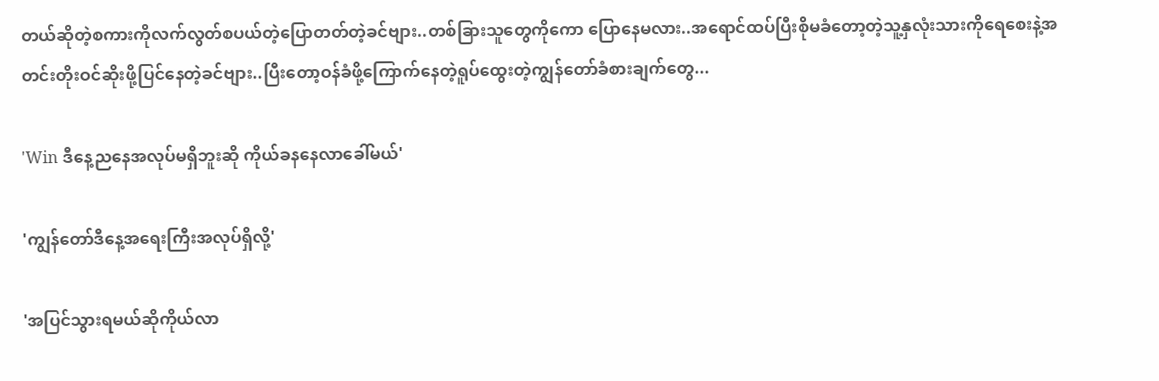တယ်ဆိုတဲ့စကားကိုလက်လွတ်စပယ်တဲ့ပြောတတ်တဲ့ခင်ဗျား..တစ်ခြားသူတွေကိုကော ပြောနေမလား..အရောင်ထပ်ပြီးစိုမခံတော့တဲ့သူ့နှလုံးသားကိုရေစေးနဲ့အတင်းတိုးဝင်ဆိုးဖို့ပြင်နေတဲ့ခင်ဗျား..ပြီးတော့ဝန်ခံဖို့ကြောက်နေတဲ့ရူပ်ထွေးတဲ့ကျွန်တော်ခံစားချက်တွေ...

'Win ဒီနေ့ညနေအလုပ်မရှိဘူးဆို ကိုယ်ခနနေလာခေါ်မယ်'

'ကျွန်တော်ဒီနေ့အရေးကြီးအလုပ်ရှိလို့'

'အပြင်သွားရမယ်ဆိုကိုယ်လာ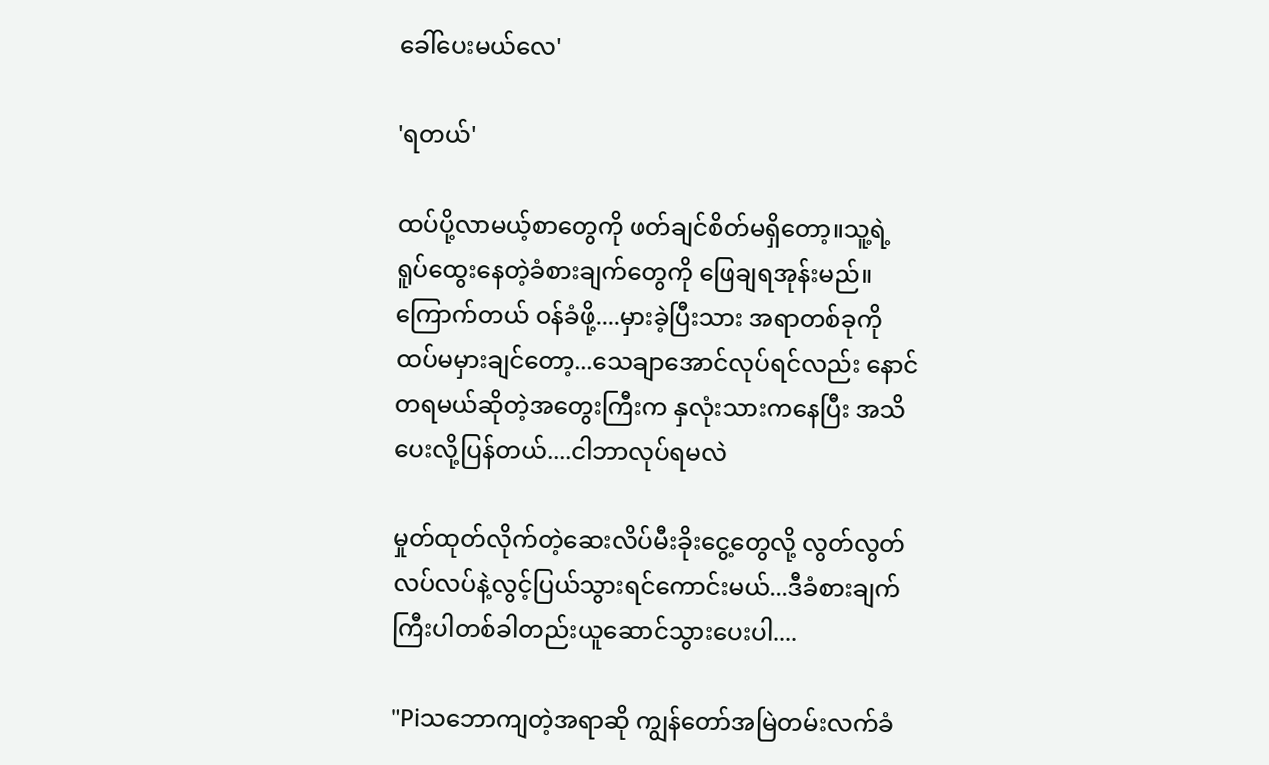ခေါ်ပေးမယ်လေ'

'ရတယ်'

ထပ်ပို့လာမယ့်စာတွေကို ဖတ်ချင်စိတ်မရှိတော့။သူ့ရဲ့ ရူပ်ထွေးနေတဲ့ခံစားချက်တွေကို ဖြေချရအုန်းမည်။ကြောက်တယ် ဝန်ခံဖို့....မှားခဲ့ပြီးသား အရာတစ်ခုကိုထပ်မမှားချင်တော့...သေချာအောင်လုပ်ရင်လည်း နောင်တရမယ်ဆိုတဲ့အတွေးကြီးက နှလုံးသားကနေပြီး အသိပေးလို့ပြန်တယ်....ငါဘာလုပ်ရမလဲ

မှုတ်ထုတ်လိုက်တဲ့ဆေးလိပ်မီးခိုးငွေ့တွေလို့ လွတ်လွတ်လပ်လပ်နဲ့လွင့်ပြယ်သွားရင်ကောင်းမယ်...ဒီခံစားချက်ကြီးပါတစ်ခါတည်းယူဆောင်သွားပေးပါ....

"Piသဘောကျတဲ့အရာဆို ကျွန်တော်အမြဲတမ်းလက်ခံ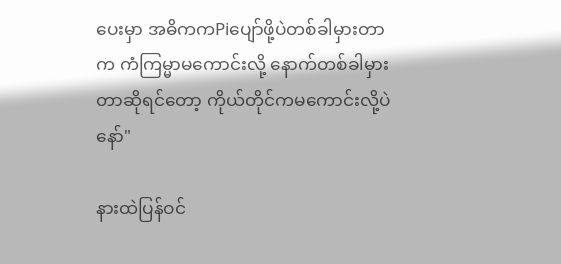ပေးမှာ အဓိကကPiပျော်ဖို့ပဲတစ်ခါမှားတာက ကံကြမ္မာမကောင်းလို့ နောက်တစ်ခါမှားတာဆိုရင်တော့ ကိုယ်တိုင်ကမကောင်းလို့ပဲနော်"

နားထဲပြန်ဝင်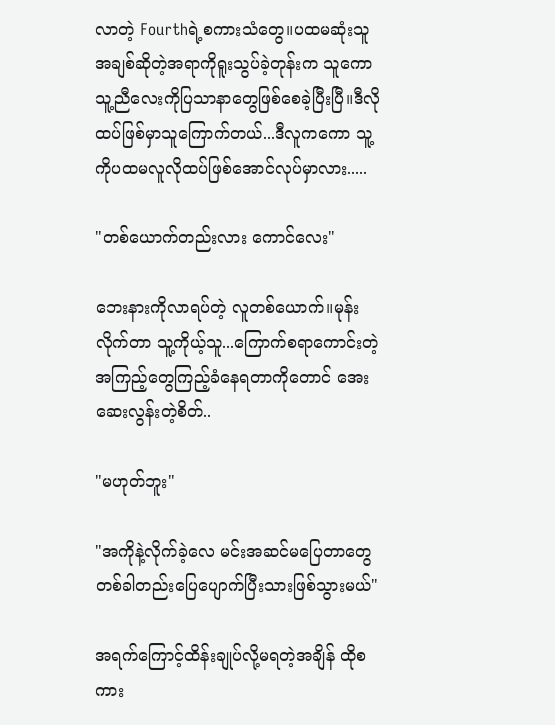လာတဲ့ Fourthရဲ့စကားသံတွေ။ပထမဆုံးသူအချစ်ဆိုတဲ့အရာကိုရူးသွပ်ခဲ့တုန်းက သူကော သူ့ညီလေးကိုပြသာနာတွေဖြစ်စေခဲ့ပြီးပြီ။ဒီလိုထပ်ဖြစ်မှာသူကြောက်တယ်...ဒီလူကကော သူ့ကိုပထမလူလိုထပ်ဖြစ်အောင်လုပ်မှာလား.....

"တစ်ယောက်တည်းလား ကောင်လေး"

ဘေးနားကိုလာရပ်တဲ့ လူတစ်ယောက်။မုန်းလိုက်တာ သူ့ကိုယ့်သူ...ကြောက်စရာကောင်းတဲ့အကြည့်တွေကြည့်ခံနေရတာကိုတောင် အေးဆေးလွန်းတဲ့စိတ်..

"မဟုတ်ဘူး"

"အကိုနဲ့လိုက်ခဲ့လေ မင်းအဆင်မပြေတာတွေတစ်ခါတည်းပြေပျောက်ပြီးသားဖြစ်သွားမယ်"

အရက်ကြောင့်ထိန်းချုပ်လို့မရတဲ့အချိန် ထိုစကား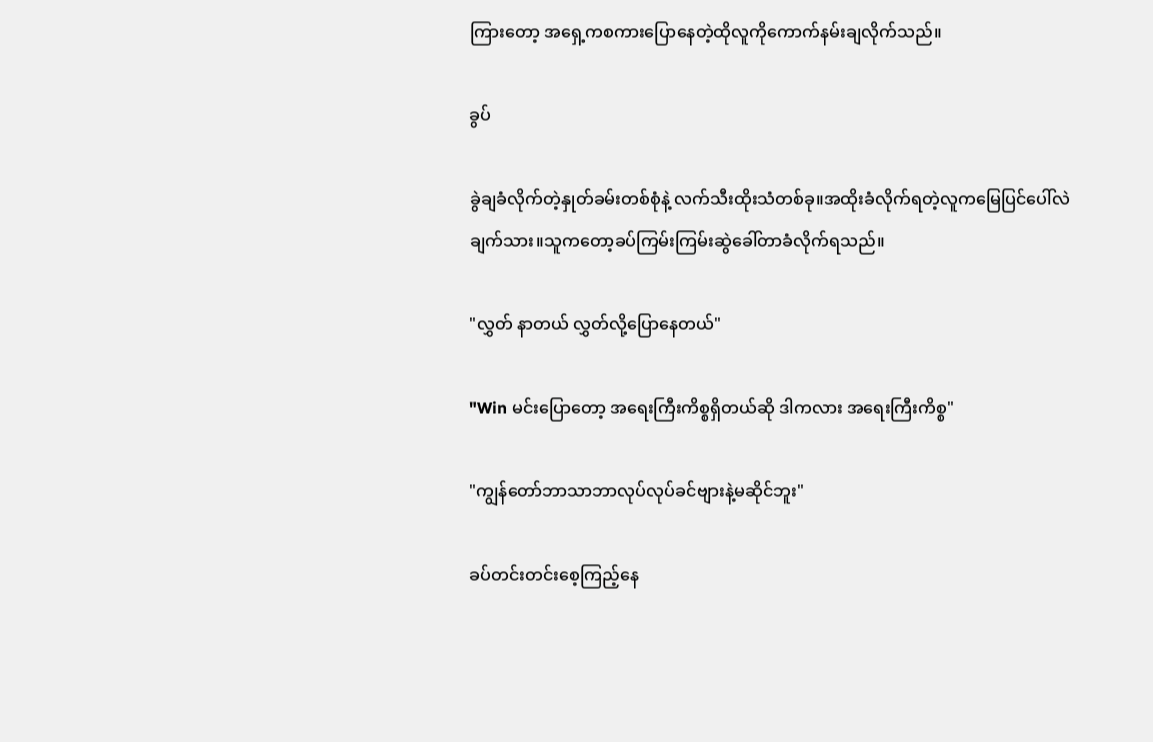ကြားတော့ အရှေ့ကစကားပြောနေတဲ့ထိုလူကိုကောက်နမ်းချလိုက်သည်။

ခွပ်

ခွဲချခံလိုက်တဲ့နှုတ်ခမ်းတစ်စုံနဲ့ လက်သီးထိုးသံတစ်ခု။အထိုးခံလိုက်ရတဲ့လူကမြေပြင်ပေါ်လဲချက်သား။သူကတော့ခပ်ကြမ်းကြမ်းဆွဲခေါ်တာခံလိုက်ရသည်။

"လွှတ် နာတယ် လွှတ်လို့ပြောနေတယ်"

"Win မင်းပြောတော့ အရေးကြီးကိစ္စရှိတယ်ဆို ဒါကလား အရေးကြီးကိစ္စ"

"ကျွန်တော်ဘာသာဘာလုပ်လုပ်ခင်ဗျားနဲ့မဆိုင်ဘူး"

ခပ်တင်းတင်းစေ့ကြည့်နေ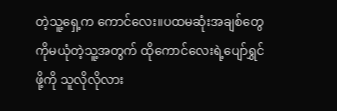တဲ့သူ့ရှေ့က ကောင်လေး။ပထမဆုံးအချစ်တွေကိုမယုံတဲ့သူ့အတွက် ထိုကောင်လေးရဲ့ပျော်ရွှင်ဖို့ကို သူလိုလိုလား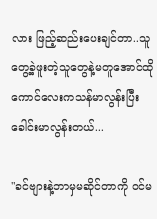လား ဖြည့်ဆည်းပေးချင်တာ..သူတွေ့ခဲ့ဖူးတဲ့သူတွေနဲ့မတူအောင်ထိုကောင်လေးကသန်မာလွန်းပြီး ခေါင်းမာလွန်းတယ်...

"ခင်ဗျားနဲ့ဘာမှမဆိုင်တာကို ဝင်မ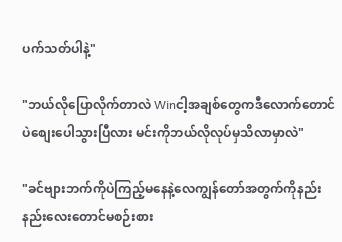ပက်သတ်ပါနဲ့"

"ဘယ်လိုပြောလိုက်တာလဲ Winငါ့အချစ်တွေကဒီလောက်တောင်ပဲစျေးပေါသွားပြီလား မင်းကိုဘယ်လိုလုပ်မှသိလာမှာလဲ"

"ခင်ဗျားဘက်ကိုပဲကြည့်မနေနဲ့လေကျွန်တော်အတွက်ကိုနည်းနည်းလေးတောင်မစဉ်းစား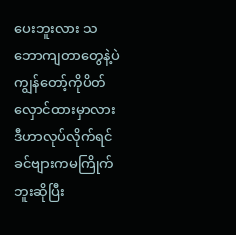ပေးဘူးလား သဘောကျတာတွေနဲ့ပဲကျွန်တော့်ကိုပိတ်လှောင်ထားမှာလားဒီဟာလုပ်လိုက်ရင် ခင်ဗျားကမကြိုက်ဘူးဆိုပြီး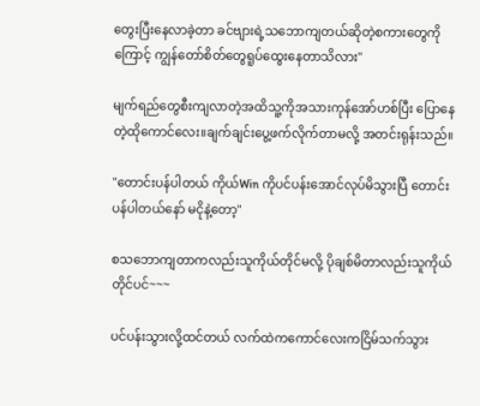တွေးပြီးနေလာခဲ့တာ ခင်ဗျားရဲ့သဘောကျတယ်ဆိုတဲ့စကားတွေကိုကြောင့် ကျွန်တော်စိတ်တွေရူပ်ထွေးနေတာသိလား"

မျက်ရည်တွေစီးကျလာတဲ့အထိသူ့ကိုအသားကုန်အော်ဟစ်ပြီး ပြောနေတဲ့ထိုကောင်လေး။ချက်ချင်းပွေ့ဖက်လိုက်တာမလို့ အတင်းရုန်းသည်။

"တောင်းပန်ပါတယ် ကိုယ်Win ကိုပင်ပန်းအောင်လုပ်မိသွားပြီ တောင်းပန်ပါတယ်နော် မငိုနဲ့တော့"

စသဘောကျတာကလည်းသူကိုယ်တိုင်မလို့ ပိုချစ်မိတာလည်းသူကိုယ်တိုင်ပင်~~~

ပင်ပန်းသွားလို့ထင်တယ် လက်ထဲကကောင်လေးကငြိမ်သက်သွား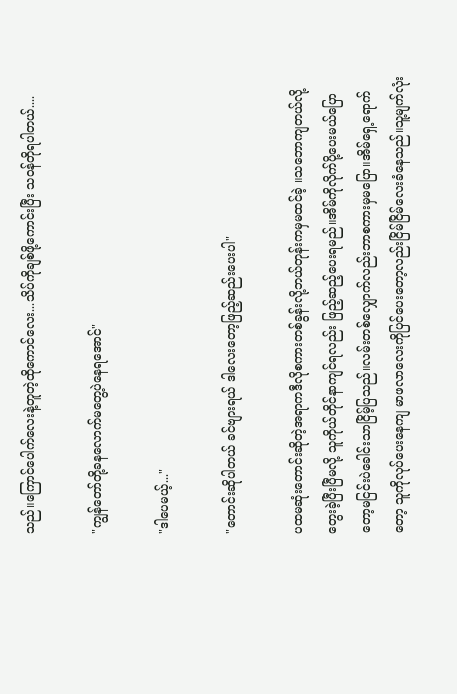သည်။ကြောင်ပေါက်လေးနဲ့တူတဲ့ထိုကောင်လေး...သိပ်ကိုချစ်ဖို့ကောင်းပြီး သဝန်တိုရပါတယ်....

"ကျွန်တော်တို့ခနလောက်မတွေ့ပဲနေရအောင်"

"ဒါပေမယ့်..."

"တောင်းဆိုပါတယ် ခင်ဗျားရယ် ဒါလေးတော့ဖြည့်ဆည်းပေးပါ"

ပထမဆုံးတောင်းဆိုတဲ့အရာကဒီလိုစကားတစ်ခွန်းလို့ဘယ်တုန်းကမှမထင်ခဲ့ ။သဘောကျတယ်လို့တွေးခဲ့ပြီးပြီမလို့ သူကိုယ်တိုင်နာကျင်ရလည်း ဖြည့်ဆည့်ပေးရမည်။အိမ်ကိုလိုက်ပို့ပေးမယ်ပြောတော့မငြင်းပဲခေါင်းသာငြိမ့်ပြသည်။လမ်းတစ်လျှောက်လည်းဘာစကားမှမပြော။အိမ်ရှေ့ရောက်တော့ သူကိုလုပ်ပေးနေကျ မာဖလာလေးကိုပြင်ပေးတော့လည်းငြိမ်ငြိမ်လေးခံနေသည်။သူ့မျက်လုံး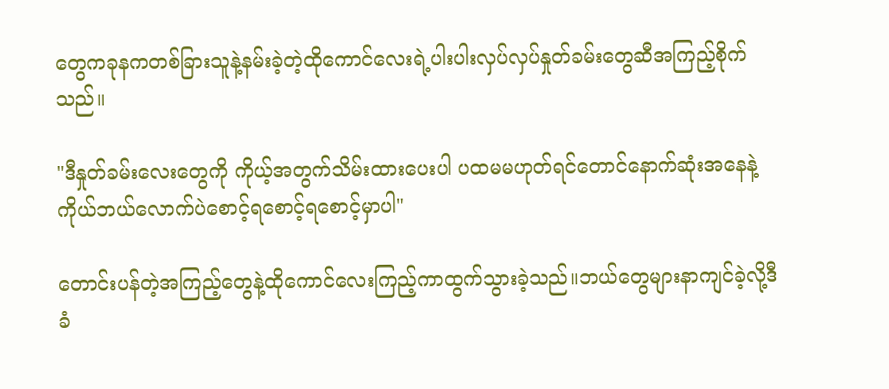တွေကခုနကတစ်ခြားသူနဲ့နမ်းခဲ့တဲ့ထိုကောင်လေးရဲ့ပါးပါးလှပ်လှပ်နှုတ်ခမ်းတွေဆီအကြည့်စိုက်သည်။

"ဒီနှုတ်ခမ်းလေးတွေကို ကိုယ့်အတွက်သိမ်းထားပေးပါ ပထမမဟုတ်ရင်တောင်နောက်ဆုံးအနေနဲ့ကိုယ်ဘယ်လောက်ပဲစောင့်ရစောင့်ရစောင့်မှာပါ"

တောင်းပန်တဲ့အကြည့်တွေနဲ့ထိုကောင်လေးကြည့်ကာထွက်သွားခဲ့သည်။ဘယ်တွေများနာကျင်ခဲ့လို့ဒီခံ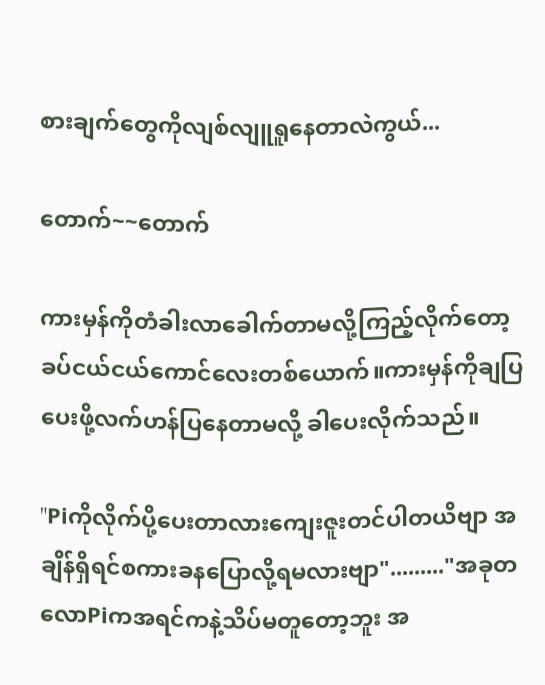စားချက်တွေကိုလျစ်လျူရူနေတာလဲကွယ်...

တောက်~~တောက်

ကားမှန်ကိုတံခါးလာခေါက်တာမလို့ကြည့်လိုက်တော့ ခပ်ငယ်ငယ်ကောင်လေးတစ်ယောက်။ကားမှန်ကိုချပြပေးဖို့လက်ဟန်ပြနေတာမလို့ ခါပေးလိုက်သည်။

"Piကိုလိုက်ပို့ပေးတာလားကျေးဇူးတင်ပါတယိဗျာ အချိန်ရှိရင်စကားခနပြောလို့ရမလားဗျာ"........."အခုတလောPiကအရင်ကနဲ့သိပ်မတူတော့ဘူး အ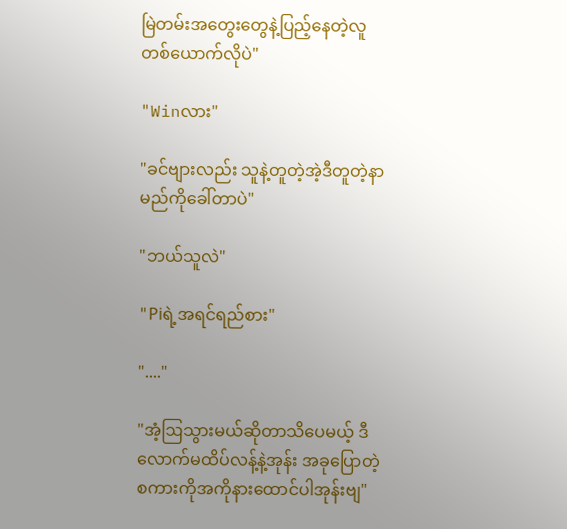မြဲတမ်းအတွေးတွေနဲ့ပြည့်နေတဲ့လူတစ်ယောက်လိုပဲ"

"Winလား"

"ခင်ဗျားလည်း သူနဲ့တူတဲ့အဲ့ဒီတူတဲ့နာမည်ကိုခေါ်တာပဲ"

"ဘယ်သူလဲ"

"Piရဲ့အရင်ရည်စား"

"...."

"အံ့ဩသွားမယ်ဆိုတာသိပေမယ့် ဒီလောက်မထိပ်လန့်နဲ့အုန်း အခုပြောတဲ့စကားကိုအကိုနားထောင်ပါအုန်းဗျ"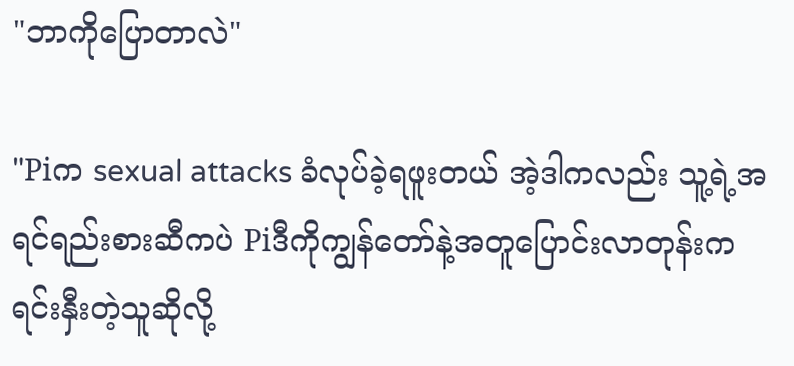"ဘာကိုပြောတာလဲ"

"Piက sexual attacks ခံလုပ်ခဲ့ရဖူးတယ် အဲ့ဒါကလည်း သူ့ရဲ့အရင်ရည်းစားဆီကပဲ Piဒီကိုကျွန်တော်နဲ့အတူပြောင်းလာတုန်းက ရင်းနှီးတဲ့သူဆိုလို့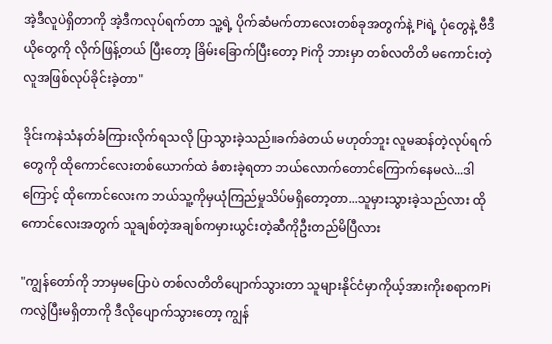အဲ့ဒီလူပဲရှိတာကို အဲ့ဒီကလုပ်ရက်တာ သူ့ရဲ့ ပိုက်ဆံမက်တာလေးတစ်ခုအတွက်နဲ့ Piရဲ့ ပုံတွေနဲ့ ဗီဒီယိုတွေကို လိုက်ဖြန့်တယ် ပြီးတော့ ခြိမ်းခြောက်ပြီးတော့ Piကို ဘားမှာ တစ်လတိတိ မကောင်းတဲ့လူအဖြစ်လုပ်ခိုင်းခဲ့တာ"

ဒိုင်းကနဲသံနတ်ခံကြားလိုက်ရသလို ပြာသွားခဲ့သည်။ခက်ခဲတယ် မဟုတ်ဘူး လူမဆန်တဲ့လုပ်ရက်တွေကို ထိုကောင်လေးတစ်ယောက်ထဲ ခံစားခဲ့ရတာ ဘယ်လောက်တောင်ကြောက်နေမလဲ...ဒါကြောင့် ထိုကောင်လေးက ဘယ်သူ့ကိုမှယုံကြည်မှုသိပ်မရှိတော့တာ...သူမှားသွားခဲ့သည်လား ထိုကောင်လေးအတွက် သူချစ်တဲ့အချစ်ကမှားယွင်းတဲ့ဆီကိုဦးတည်မိပြီလား

"ကျွန်တော်ကို ဘာမှမပြောပဲ တစ်လတိတိပျောက်သွားတာ သူများနိုင်ငံမှာကိုယ့်အားကိုးစရာကPiကလွဲပြီးမရှိတာကို ဒီလိုပျောက်သွားတော့ ကျွန်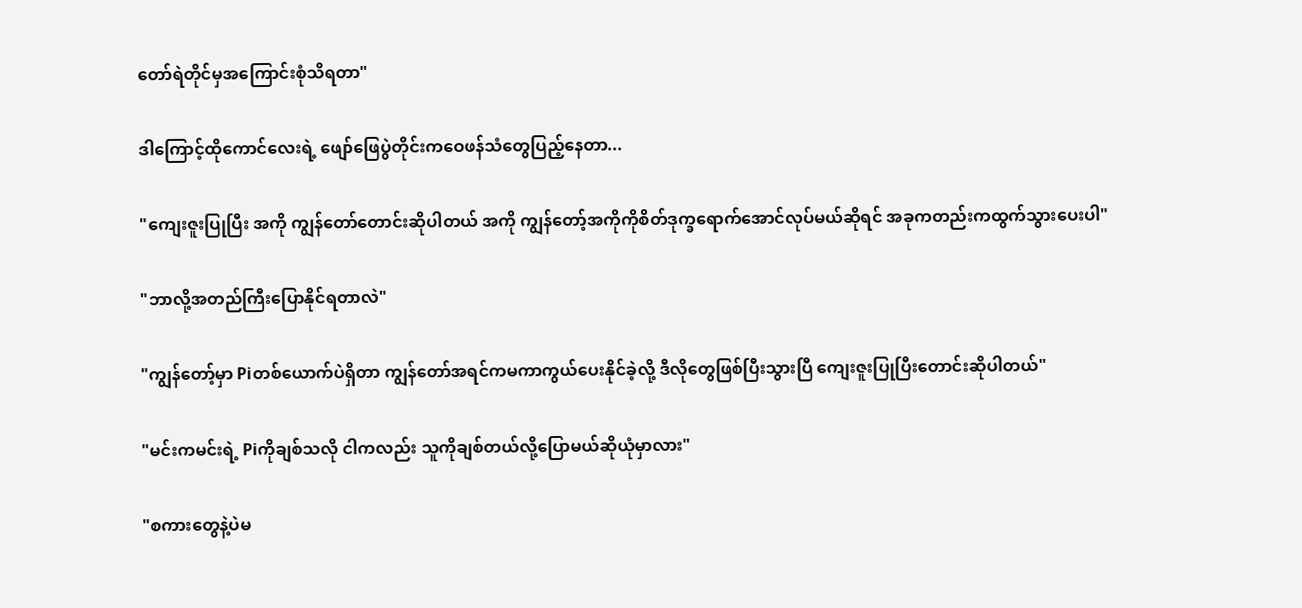တော်ရဲတိုင်မှအကြောင်းစုံသိရတာ"

ဒါကြောင့်ထိုကောင်လေးရဲ့ ဖျော်ဖြေပွဲတိုင်းကဝေဖန်သံတွေပြည့်နေတာ...

"ကျေးဇူးပြုပြီး အကို ကျွန်တော်တောင်းဆိုပါတယ် အကို ကျွန်တော့်အကိုကိုစိတ်ဒုက္ခရောက်အောင်လုပ်မယ်ဆိုရင် အခုကတည်းကထွက်သွားပေးပါ"

"ဘာလို့အတည်ကြီးပြောနိုင်ရတာလဲ"

"ကျွန်တော့်မှာ Piတစ်ယောက်ပဲရှိတာ ကျွန်တော်အရင်ကမကာကွယ်ပေးနိုင်ခဲ့လို့ ဒီလိုတွေဖြစ်ပြီးသွားပြီ ကျေးဇူးပြုပြီးတောင်းဆိုပါတယ်"

"မင်းကမင်းရဲ့ Piကိုချစ်သလို ငါကလည်း သူကိုချစ်တယ်လို့ပြောမယ်ဆိုယုံမှာလား"

"စကားတွေနဲ့ပဲမ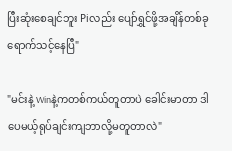ပြီးဆုံးစေချင်ဘူး Piလည်း ပျော်ရွှင်ဖို့အချိန်တစ်ခုရောက်သင့်နေပြီ"

"မင်းနဲ့ Winနဲ့ကတစ်ကယ်တူတာပဲ ခေါင်းမာတာ ဒါပေမယ့်ရုပ်ချင်းကျဘာလို့မတူတာလဲ"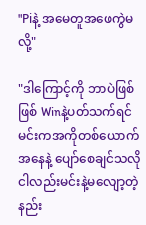"Piနဲ့ အမေတူအဖေကွဲမလို့"

"ဒါကြောင့်ကို ဘာပဲဖြစ်ဖြစ် Winနဲ့ပတ်သက်ရင် မင်းကအကိုတစ်ယောက်အနေနဲ့ ပျော်စေချင်သလို ငါလည်းမင်းနဲ့မလျော့တဲ့နည်း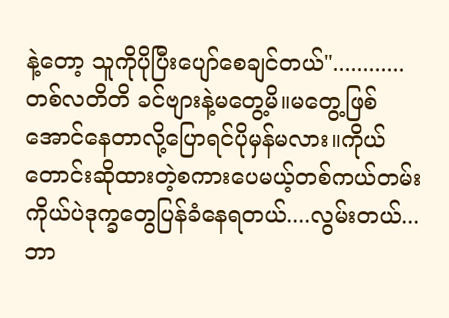နဲ့တော့ သူကိုပိုပြီးပျော်စေချင်တယ်"............တစ်လတိတိ ခင်ဗျားနဲ့မတွေ့မိ။မတွေ့ဖြစ်အောင်နေတာလို့ပြောရင်ပိုမှန်မလား။ကိုယ်တောင်းဆိုထားတဲ့စကားပေမယ့်တစ်ကယ်တမ်းကိုယ်ပဲဒုက္ခတွေပြန်ခံနေရတယ်....လွမ်းတယ်...ဘာ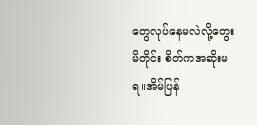တွေလုပ်နေမလဲလို့တွေးမိတိုင်း စိတ်ကအဆိုးမရ။အိမ်ပြန်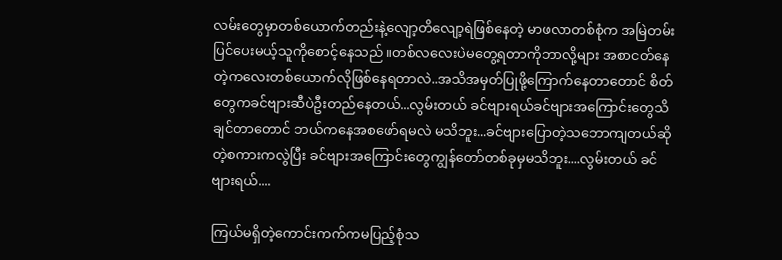လမ်းတွေမှာတစ်ယောက်တည်းနဲ့လျော့တိလျော့ရဲဖြစ်နေတဲ့ မာဖလာတစ်စုံက အမြဲတမ်းပြင်ပေးမယ့်သူကိုစောင့်နေသည်။တစ်လလေးပဲမတွေ့ရတာကိုဘာလို့များ အစာငတ်နေတဲ့ကလေးတစ်ယောက်လိုဖြစ်နေရတာလဲ..အသိအမှတ်ပြုဖို့ကြောက်နေတာတောင် စိတ်တွေကခင်ဗျားဆီပဲဦးတည်နေတယ်...လွမ်းတယ် ခင်ဗျားရယ်ခင်ဗျားအကြောင်းတွေသိချင်တာတောင် ဘယ်ကနေအစဖော်ရမလဲ မသိဘူး...ခင်ဗျားပြောတဲ့သဘောကျတယ်ဆိုတဲ့စကားကလွဲပြီး ခင်ဗျားအကြောင်းတွေကျွန်တော်တစ်ခုမှမသိဘူး....လွမ်းတယ် ခင်ဗျားရယ်....

ကြယ်မရှိတဲ့ကောင်းကက်ကမပြည့်စုံသ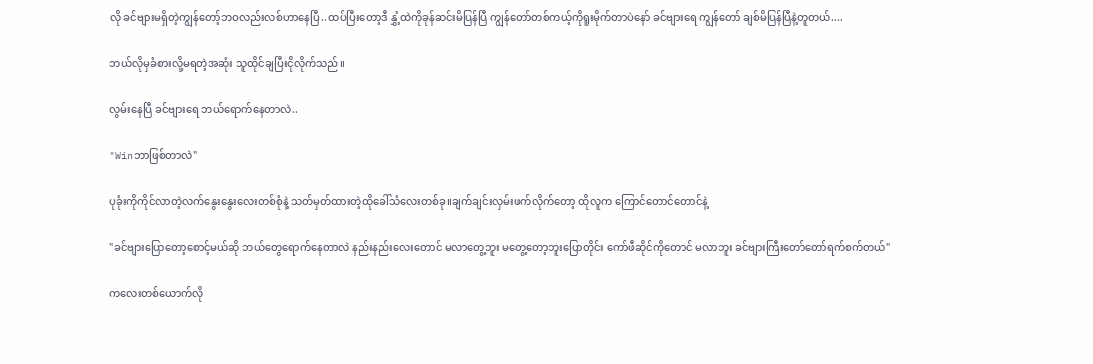လို ခင်ဗျားမရှိတဲ့ကျွန်တော့်ဘဝလည်းလစ်ဟာနေပြီ..ထပ်ပြီးတော့ဒီ နွှံ့ထဲကိုခုန်ဆင်းမိပြန်ပြီ ကျွန်တော်တစ်ကယ့်ကိုရူးမိုက်တာပဲနော် ခင်ဗျားရေ ကျွန်တော် ချစ်မိပြန်ပြီနဲ့တူတယ်....

ဘယ်လိုမှခံစားလို့မရတဲ့အဆုံး သူထိုင်ချပြီးငိုလိုက်သည်။

လွမ်းနေပြီ ခင်ဗျားရေ ဘယ်ရောက်နေတာလဲ..

"Winဘာဖြစ်တာလဲ"

ပုခုံးကိုကိုင်လာတဲ့လက်နွေးနွေးလေးတစ်စုံနဲ့ သတ်မှတ်ထားတဲ့ထိုခေါ်သံလေးတစ်ခု။ချက်ချင်းလှမ်းဖက်လိုက်တော့ ထိုလူက ကြောင်တောင်တောင်နဲ့

"ခင်ဗျားပြောတော့စောင့်မယ်ဆို ဘယ်တွေရောက်နေတာလဲ နည်းနည်းလေးတောင် မလာတွေ့ဘူး မတွေ့တော့ဘူးပြောတိုင်း ကော်ဖီဆိုင်ကိုတောင် မလာဘူး ခင်ဗျားကြီးတော်တော်ရက်စက်တယ်"

ကလေးတစ်ယောက်လို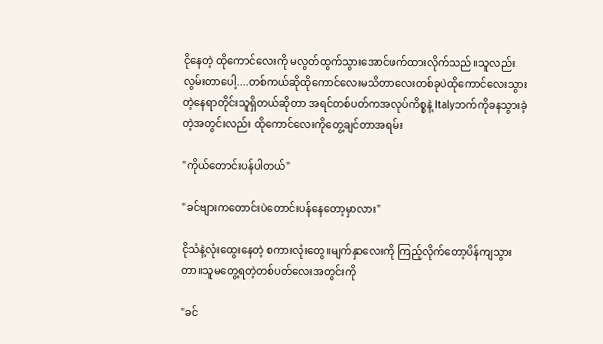ငိုနေတဲ့ ထိုကောင်လေးကို မလွတ်ထွက်သွားအောင်ဖက်ထားလိုက်သည်။သူလည်းလွမ်းတာပေါ့....တစ်ကယ်ဆိုထိုကောင်လေးမသိတာလေးတစ်ခုပဲထိုကောင်လေးသွားတဲ့နေရာတိုင်းသူရှိတယ်ဆိုတာ အရင်တစ်ပတ်ကအလုပ်ကိစ္စနဲ့ Italyဘက်ကိုခနသွားခဲ့တဲ့အတွင်းလည်း ထိုကောင်လေးကိုတွေ့ချင်တာအရမ်း

"ကိုယ်တောင်းပန်ပါတယ်"

"ခင်ဗျားကတောင်းပဲတောင်းပန်နေတော့မှာလား"

ငိုသံနဲ့လုံးထွေးနေတဲ့ စကားလုံးတွေ။မျက်နှာလေးကို ကြည့်လိုက်တော့ပိန်ကျသွားတာ။သူမတွေ့ရတဲ့တစ်ပတ်လေးအတွင်းကို

"ခင်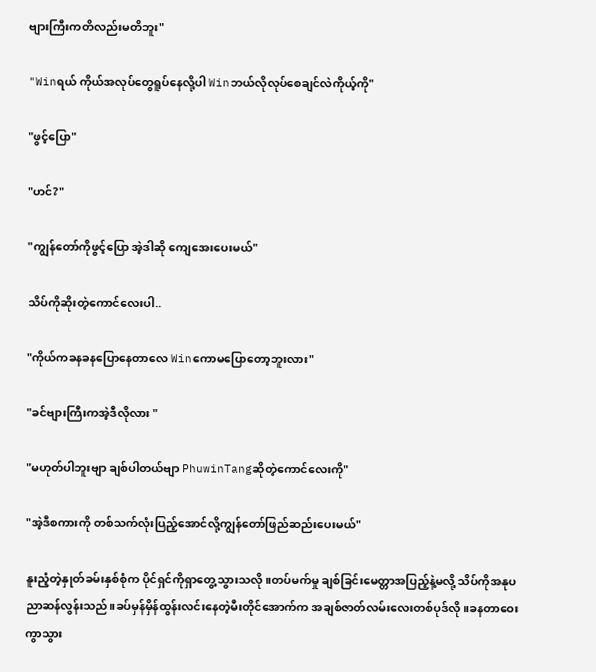ဗျားကြီးကတိလည်းမတိဘူး"

"Winရယ် ကိုယ်အလုပ်တွေရူပ်နေလို့ပါ Winဘယ်လိုလုပ်စေချင်လဲကိုယ့်ကို"

"ဖွင့်ပြော"

"ဟင်?"

"ကျွန်တော်ကိုဖွင့်ပြော အဲ့ဒါဆို ကျေအေးပေးမယ်"

သိပ်ကိုဆိုးတဲ့ကောင်လေးပါ..

"ကိုယ်ကခနခနပြောနေတာလေ Winကောမပြောတော့ဘူးလား"

"ခင်ဗျားကြီးကအဲ့ဒီလိုလား "

"မဟုတ်ပါဘူးဗျာ ချစ်ပါတယ်ဗျာ PhuwinTangဆိုတဲ့ကောင်လေးကို"

"အဲ့ဒီစကားကို တစ်သက်လုံးပြည့်အောင်လို့ကျွန်တော်ဖြည်ဆည်းပေးမယ်"

နူးညံ့တဲ့နှုတ်ခမ်းနှစ်စုံက ပိုင်ရှင်ကိုရှာတွေ့သွားသလို။တပ်မက်မှု ချစ်ခြင်းမေတ္တာအပြည့်နဲ့မလို့ သိပ်ကိုအနုပညာဆန်လွန်းသည်။ခပ်မှန်မှိန်ထွန်းလင်းနေတဲ့မီးတိုင်အောက်က အချစ်ဇာတ်လမ်းလေးတစ်ပုဒ်လို။ခနတာဝေးကွာသွား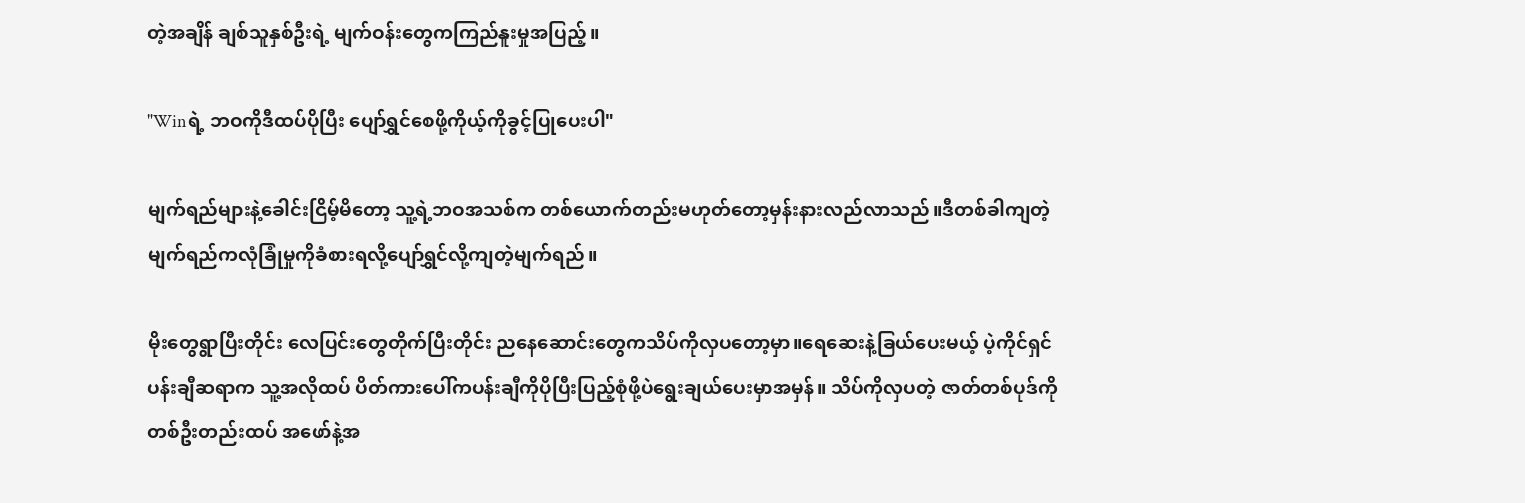တဲ့အချိန် ချစ်သူနှစ်ဦးရဲ့ မျက်ဝန်းတွေကကြည်နူးမှုအပြည့်။

"Winရဲ့ ဘဝကိုဒီထပ်ပိုပြီး ပျော်ရွှင်စေဖို့ကိုယ့်ကိုခွင့်ပြုပေးပါ"

မျက်ရည်များနဲ့ခေါင်းငြိမ့်မိတော့ သူ့ရဲ့ဘဝအသစ်က တစ်ယောက်တည်းမဟုတ်တော့မှန်းနားလည်လာသည်။ဒီတစ်ခါကျတဲ့မျက်ရည်ကလုံခြုံမှုကိုခံစားရလို့ပျော်ရွှင်လို့ကျတဲ့မျက်ရည်။

မိုးတွေရွာပြီးတိုင်း လေပြင်းတွေတိုက်ပြီးတိုင်း ညနေဆောင်းတွေကသိပ်ကိုလှပတော့မှာ။ရေဆေးနဲ့ခြယ်ပေးမယ့် ပဲ့ကိုင်ရှင်ပန်းချီဆရာက သူ့အလိုထပ် ပိတ်ကားပေါ်ကပန်းချီကိုပိုပြီးပြည့်စုံဖို့ပဲရွေးချယ်ပေးမှာအမှန်။ သိပ်ကိုလှပတဲ့ ဇာတ်တစ်ပုဒ်ကို တစ်ဦးတည်းထပ် အဖော်နဲ့အ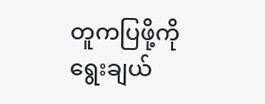တူကပြဖို့ကို ရွေးချယ်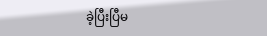ခဲ့ပြီးပြီမ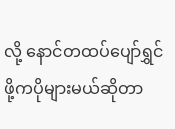လို့ နောင်တထပ်ပျော်ရွှင်ဖို့ကပိုများမယ်ဆိုတာ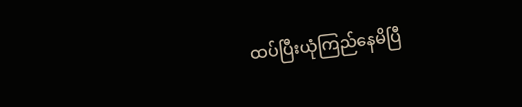ထပ်ပြီးယုံကြည်နေမိပြီ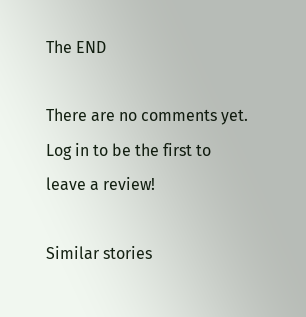The END

There are no comments yet. Log in to be the first to leave a review!

Similar stories